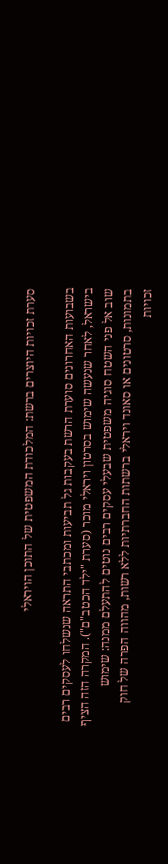סערת זכויות היוצרים ברשת: המלכודת המשפטית של התוכן הויראלי

בשבועות האחרונים סוערת הרשת בעקבות גל תביעות ומכתבי התראה שנשלחו לעסקים רבים בישראל, לאחר שנעשה שימוש בסרטון ויראלי מוכר (סערת "ילד הכטב"ם"). המקרה הזה הציף שוב אל פני השטח סוגיה משפטית שבעלי עסקים רבים נוטים להתעלם ממנה: שימוש בתמונות, סרטונים או סאונד ויראלי ברשתות החברתיות ללא רשות, מהווה הפרה של חוק זכויות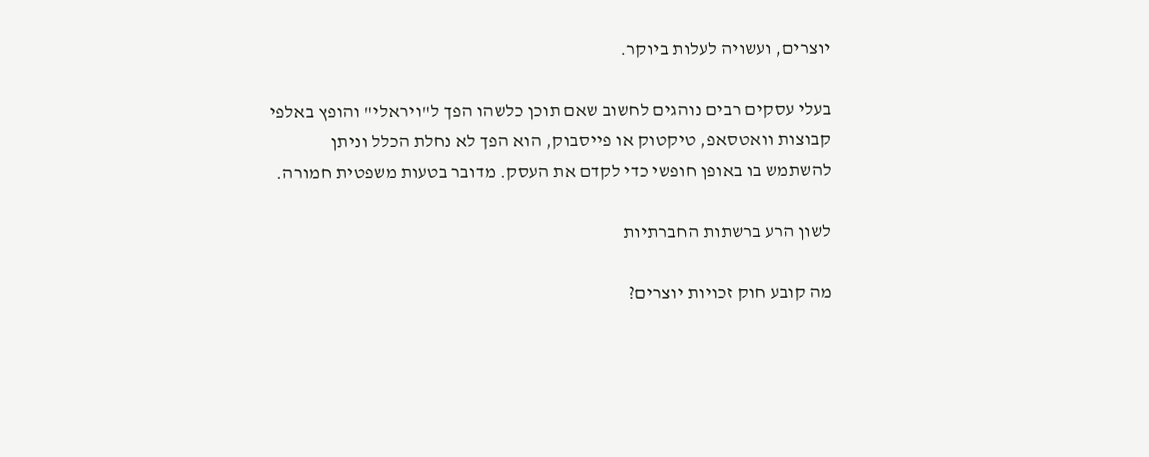יוצרים, ועשויה לעלות ביוקר.

בעלי עסקים רבים נוהגים לחשוב שאם תוכן כלשהו הפך ל"ויראלי" והופץ באלפי קבוצות וואטסאפ, טיקטוק או פייסבוק, הוא הפך לא נחלת הכלל וניתן להשתמש בו באופן חופשי כדי לקדם את העסק. מדובר בטעות משפטית חמורה.

לשון הרע ברשתות החברתיות

מה קובע חוק זכויות יוצרים?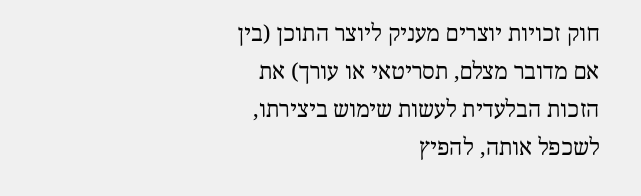חוק זכויות יוצרים מעניק ליוצר התוכן (בין אם מדובר מצלם, תסריטאי או עורך) את הזכות הבלעדית לעשות שימוש ביצירתו, לשכפל אותה, להפיץ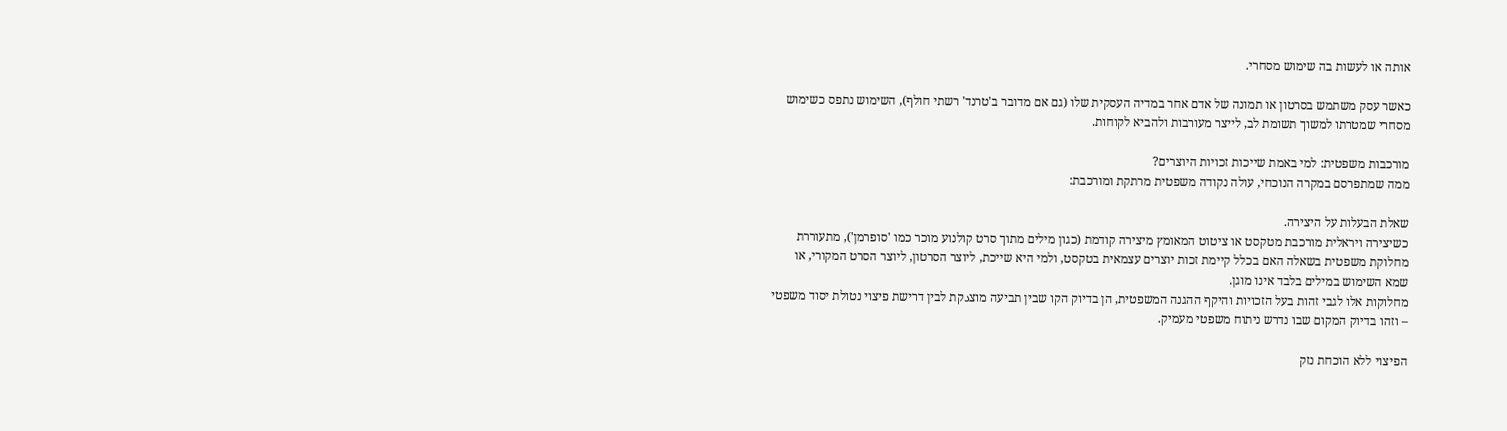אותה או לעשות בה שימוש מסחרי.

כאשר עסק משתמש בסרטון או תמונה של אדם אחר במדיה העסקית שלו (גם אם מדובר ב'טרנד' רשתי חולף), השימוש נתפס כשימוש מסחרי שמטרתו למשוך תשומת לב, לייצר מעורבות ולהביא לקוחות.

מורכבות משפטית: למי באמת שייכות זכויות היוצרים?
ממה שמתפרסם במקרה הנוכחי, עולה נקודה משפטית מרתקת ומורכבת:

שאלת הבעלות על היצירה.
כשיצירה ויראלית מורכבת מטקסט או ציטוט המאומץ מיצירה קודמת (כגון מילים מתוך סרט קולנוע מוכר כמו 'סופרמן'), מתעוררת מחלוקת משפטית בשאלה האם בכלל קיימת זכות יוצרים עצמאית בטקסט, ולמי היא שייכת, ליוצר הסרטון, ליוצר הסרט המקורי, או שמא השימוש במילים בלבד אינו מוגן.
מחלוקות אלו לגבי זהות בעל הזכויות והיקף ההגנה המשפטית, הן בדיוק הקו שבין תביעה מוצدקת לבין דרישת פיצוי נטולת יסוד משפטי – וזהו בדיוק המקום שבו נדרש ניתוח משפטי מעמיק.

הפיצוי ללא הוכחת נזק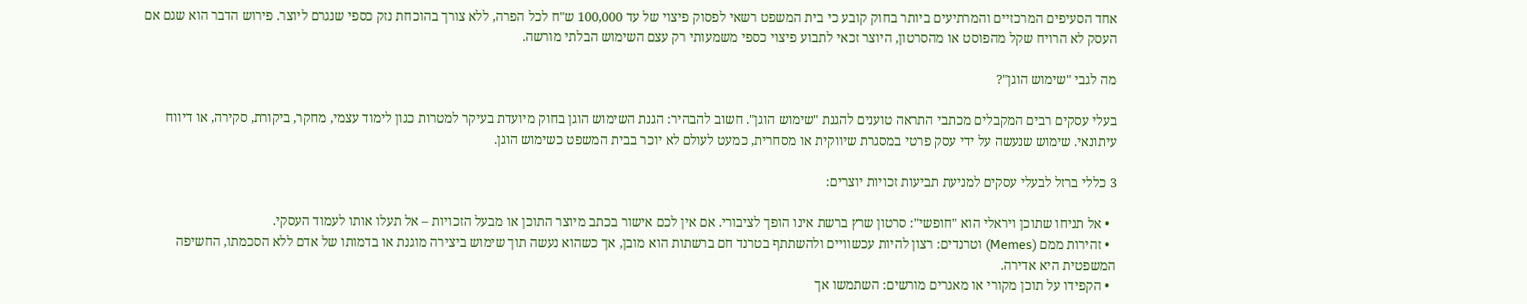אחד הסעיפים המרכזיים והמרתיעים ביותר בחוק קובע כי בית המשפט רשאי לפסוק פיצוי של עד 100,000 ש"ח לכל הפרה, ללא צורך בהוכחת נזק כספי שנגרם ליוצר. פירוש הדבר הוא שגם אם העסק לא הרויח שקל מהפוסט או מהסרטון, היוצר זכאי לתבוע פיצוי כספי משמעותי רק עצם השימוש הבלתי מורשה.

מה לגבי "שימוש הוגן"?

בעלי עסקים רבים המקבלים מכתבי התראה טוענים להגנת "שימוש הוגן". חשוב להבהיר: הגנת השימוש הוגן בחוק מיועדת בעיקר למטרות כגון לימוד עצמי, מחקר, ביקורת, סקירה, או דיווח עיתונאי. שימוש שנעשה על ידי עסק פרטי במסגרת שיווקית או מסחרית, כמעט לעולם לא יוכר בבית המשפט כשימוש הוגן.

3 כללי ברזל לבעלי עסקים למניעת תביעות זכויות יוצרים:

  • אל תניחו שתוכן ויראלי הוא "חופשי": סרטון שרץ ברשת אינו הופך לציבורי. אם אין לכם אישור בכתב מיוצר התוכן או מבעל הזכויות – אל תעלו אותו לעמוד העסקי.
  • זהירות ממם (Memes) וטרנדים: רצון להיות עכשוויים ולהשתתף בטרנד חם ברשתות הוא מובן, אך כשהוא נעשה תוך שימוש ביצירה מוגנת או בדמותו של אדם ללא הסכמתו, החשיפה המשפטית היא אדירה.
  • הקפידו על תוכן מקורי או מאגרים מורשים: השתמשו אך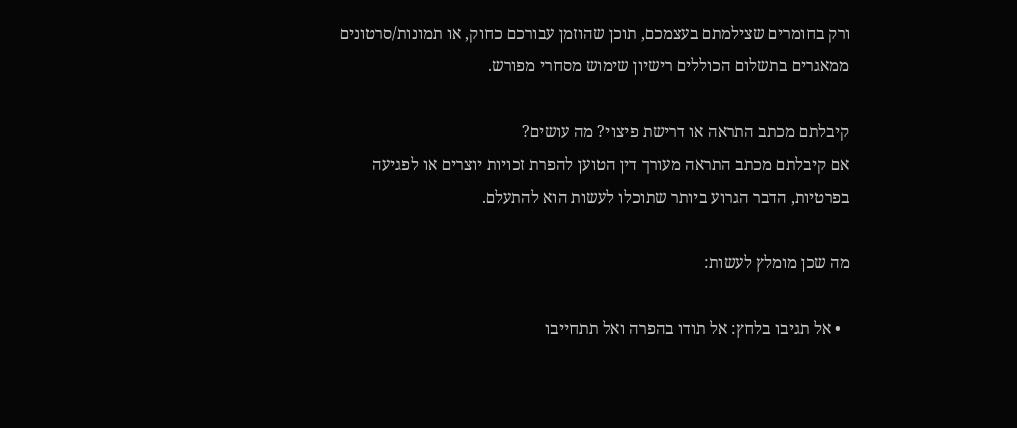ורק בחומרים שצילמתם בעצמכם, תוכן שהוזמן עבורכם כחוק, או תמונות/סרטונים ממאגרים בתשלום הכוללים רישיון שימוש מסחרי מפורש.

קיבלתם מכתב התראה או דרישת פיצוי? מה עושים?
אם קיבלתם מכתב התראה מעורך דין הטוען להפרת זכויות יוצרים או לפגיעה בפרטיות, הדבר הגרוע ביותר שתוכלו לעשות הוא להתעלם.

מה שכן מומלץ לעשות:

  • אל תגיבו בלחץ: אל תודו בהפרה ואל תתחייבו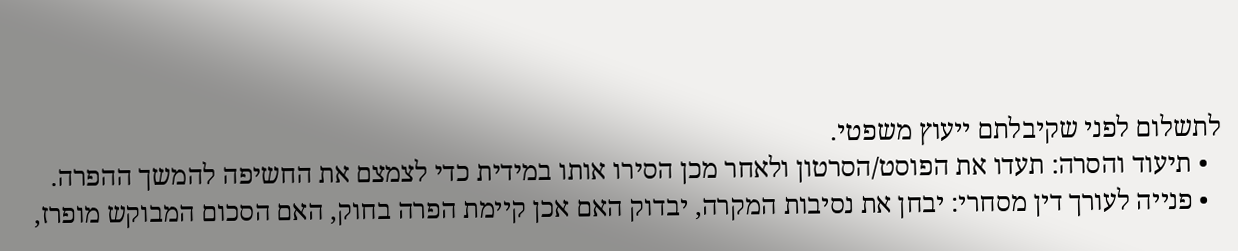לתשלום לפני שקיבלתם ייעוץ משפטי.
  • תיעוד והסרה: תעדו את הפוסט/הסרטון ולאחר מכן הסירו אותו במידית כדי לצמצם את החשיפה להמשך ההפרה.
  • פנייה לעורך דין מסחרי: יבחן את נסיבות המקרה, יבדוק האם אכן קיימת הפרה בחוק, האם הסכום המבוקש מופרז,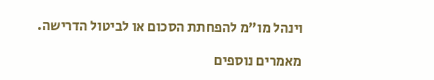וינהל מו"מ להפחתת הסכום או לביטול הדרישה.

מאמרים נוספים